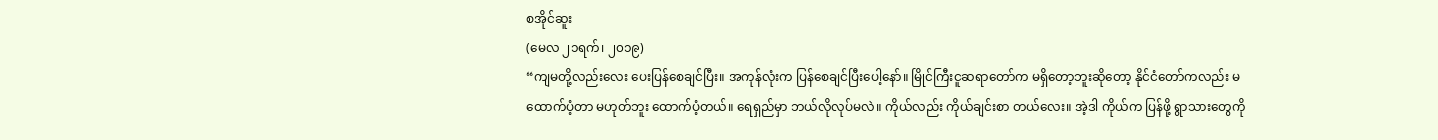စအိုင်ဆူး
(မေလ ၂၁ရက်၊ ၂၀၁၉)
“ကျမတို့လည်းလေး ပေးပြန်စေချင်ပြီး။ အကုန်လုံးက ပြန်စေချင်ပြီးပေါ့နော်။ မြိုင်ကြီးငူဆရာတော်က မရှိတော့ဘူးဆိုတော့ နိုင်ငံတော်ကလည်း မထောက်ပံ့တာ မဟုတ်ဘူး ထောက်ပံ့တယ်။ ရေရှည်မှာ ဘယ်လိုလုပ်မလဲ။ ကိုယ်လည်း ကိုယ်ချင်းစာ တယ်လေး။ အဲ့ဒါ ကိုယ်က ပြန်ဖို့ ရွာသားတွေကို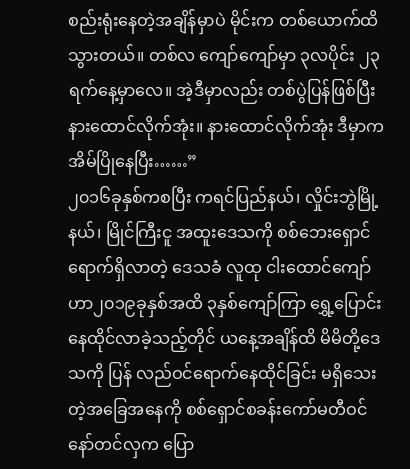စည်းရုံးနေတဲ့အချိန်မှာပဲ မိုင်းက တစ်ယောက်ထိသွားတယ်။ တစ်လ ကျော်ကျော်မှာ ၃လပိုင်း ၂၃ရက်နေ့မှာလေ။ အဲ့ဒီမှာလည်း တစ်ပွဲပြန်ဖြစ်ပြီး နားထောင်လိုက်အုံး။ နားထောင်လိုက်အုံး ဒီမှာက အိမ်ပြိုနေပြီး……”
၂၀၁၆ခုနှစ်ကစပြီး ကရင်ပြည်နယ်၊ လှိုင်းဘွဲမြို့နယ်၊ မြိုင်ကြီးငူ အထူးဒေသကို စစ်ဘေးရှောင် ရောက်ရှိလာတဲ့ ဒေသခံ လူထု ငါးထောင်ကျော်ဟာ၂၀၁၉ခုနှစ်အထိ ၃နှစ်ကျော်ကြာ ရွှေ့ပြောင်းနေထိုင်လာခဲ့သည့်တိုင် ယနေ့အချိန်ထိ မိမိတို့ဒေသကို ပြန် လည်ဝင်ရောက်နေထိုင်ခြင်း မရှိသေးတဲ့အခြေအနေကို စစ်ရှောင်စခန်းကော်မတီဝင် နော်တင်လှက ပြော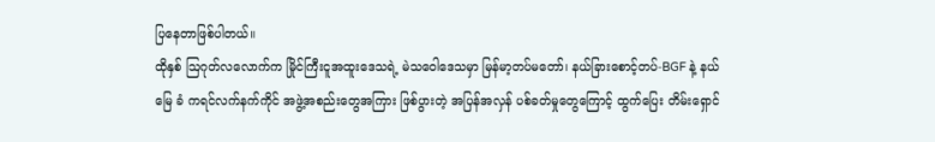ပြနေတာဖြစ်ပါတယ်။
ထိုနှစ် ဩဂုတ်လလောက်က မြိုင်ကြီးငူအထူးဒေသရဲ့ မဲသဝေါဒေသမှာ မြန်မာ့တပ်မတော်၊ နယ်ခြားစောင့်တပ်-BGF နဲ့ နယ်မြေ ခံ ကရင်လက်နက်ကိုင် အဖွဲ့အစည်းတွေအကြား ဖြစ်ပွားတဲ့ အပြန်အလှန် ပစ်ခတ်မှုတွေကြောင့် ထွက်ပြေး တိမ်းရှောင်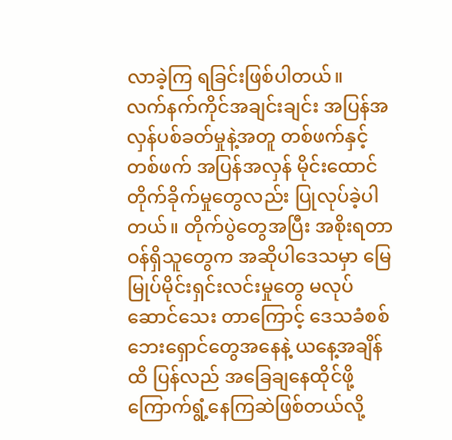လာခဲ့ကြ ရခြင်းဖြစ်ပါတယ်။
လက်နက်ကိုင်အချင်းချင်း အပြန်အလှန်ပစ်ခတ်မှုနဲ့အတူ တစ်ဖက်နှင့်တစ်ဖက် အပြန်အလှန် မိုင်းထောင်တိုက်ခိုက်မှုတွေလည်း ပြုလုပ်ခဲ့ပါတယ်။ တိုက်ပွဲတွေအပြီး အစိုးရတာဝန်ရှိသူတွေက အဆိုပါဒေသမှာ မြေမြုပ်မိုင်းရှင်းလင်းမှုတွေ မလုပ်ဆောင်သေး တာကြောင့် ဒေသခံစစ်ဘေးရှောင်တွေအနေနဲ့ ယနေ့အချိန်ထိ ပြန်လည် အခြေချနေထိုင်ဖို့ ကြောက်ရွံ့နေကြဆဲဖြစ်တယ်လို့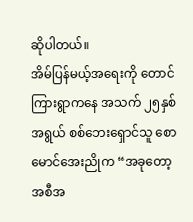ဆိုပါတယ်။
အိမ်ပြန်မယ့်အရေးကို တောင်ကြားရွာကနေ အသက် ၂၅နှစ်အရွယ် စစ်ဘေးရှောင်သူ စောမောင်အေးညိုက “အခုတော့ အစီအ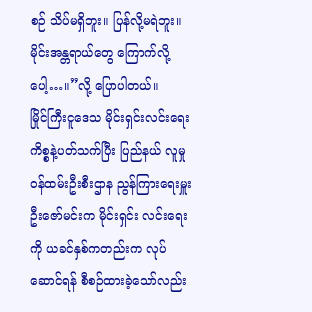စဉ် သိပ်မရှိဘူး။ ပြန်လို့မရဲဘူး။ မိုင်းအန္တရာယ်တွေ ကြောက်လို့ပေါ့…။”လို့ ပြောပါတယ်။
မြိုင်ကြီးငူဒေသ မိုင်းရှင်းလင်းရေးကိစ္စနဲ့ပတ်သက်ပြီး ပြည်နယ် လူမှုဝန်ထမ်းဦးစီးဌာန ညွန်ကြားရေးမှူး ဦးဇော်မင်းက မိုင်းရှင်း လင်းရေးကို ယခင်နှစ်ကတည်းက လုပ်ဆောင်ရန် စီစဉ်ထားခဲ့သော်လည်း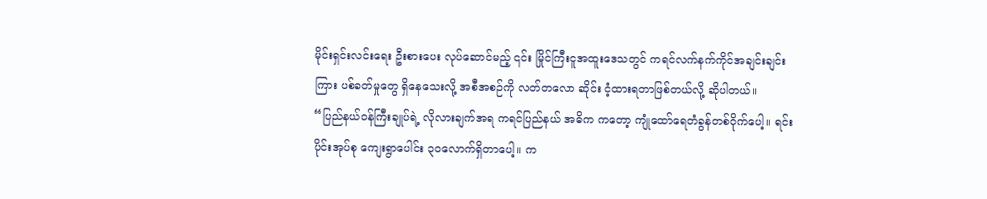မိုင်းရှင်းလင်းရေး ဦးစားပေး လုပ်ဆောင်မည့် ၎င်း မြိုင်ကြီးငူအထူးဒေသတွင် ကရင်လက်နက်ကိုင်အချင်းချင်းကြား ပစ်ခတ်မှုတွေ ရှိနေသေးလို့ အစီအစဉ်ကို လတ်တလော ဆိုင်း ငံ့ထားရတာဖြစ်တယ်လို့ ဆိုပါတယ်။
“ပြည်နယ်ဝန်ကြီးချုပ်ရဲ့ လိုလားချက်အရ ကရင်ပြည်နယ် အဓိက ကတော့ ကျုံထော်ရေတံခွန်တစ်ဝိုက်ပေါ့။ ရင်းပိုင်းအုပ်စု ကျေးရွာပေါင်း ၃၀လောက်ရှိတာပေါ့။ က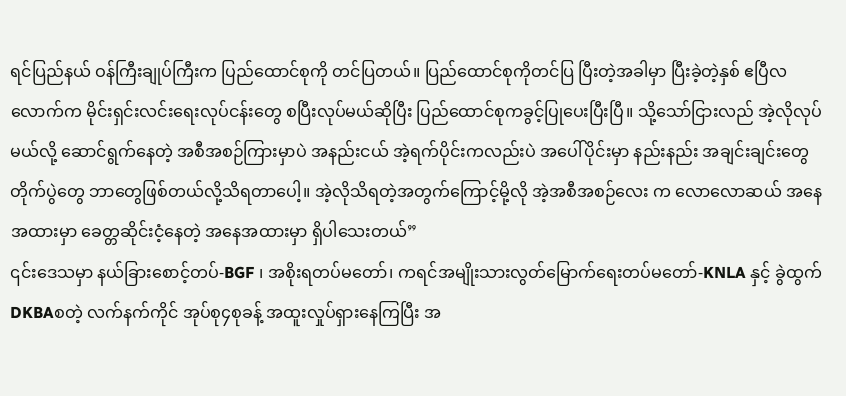ရင်ပြည်နယ် ဝန်ကြီးချုပ်ကြီးက ပြည်ထောင်စုကို တင်ပြတယ်။ ပြည်ထောင်စုကိုတင်ပြ ပြီးတဲ့အခါမှာ ပြီးခဲ့တဲ့နှစ် ဧပြီလလောက်က မိုင်းရှင်းလင်းရေးလုပ်ငန်းတွေ စပြီးလုပ်မယ်ဆိုပြီး ပြည်ထောင်စုကခွင့်ပြုပေးပြီးပြီ။ သို့သော်ငြားလည် အဲ့လိုလုပ်မယ်လို့ ဆောင်ရွက်နေတဲ့ အစီအစဉ်ကြားမှာပဲ အနည်းငယ် အဲ့ရက်ပိုင်းကလည်းပဲ အပေါ်ပိုင်းမှာ နည်းနည်း အချင်းချင်းတွေ တိုက်ပွဲတွေ ဘာတွေဖြစ်တယ်လို့သိရတာပေါ့။ အဲ့လိုသိရတဲ့အတွက်ကြောင့်မို့လို အဲ့အစီအစဉ်လေး က လောလောဆယ် အနေအထားမှာ ခေတ္တဆိုင်းငံ့နေတဲ့ အနေအထားမှာ ရှိပါသေးတယ်”
၎င်းဒေသမှာ နယ်ခြားစောင့်တပ်-BGF ၊ အစိုးရတပ်မတော်၊ ကရင်အမျိုးသားလွတ်မြောက်ရေးတပ်မတော်-KNLA နှင့် ခွဲထွက် DKBAစတဲ့ လက်နက်ကိုင် အုပ်စု၄စုခန့် အထူးလှုပ်ရှားနေကြပြီး အ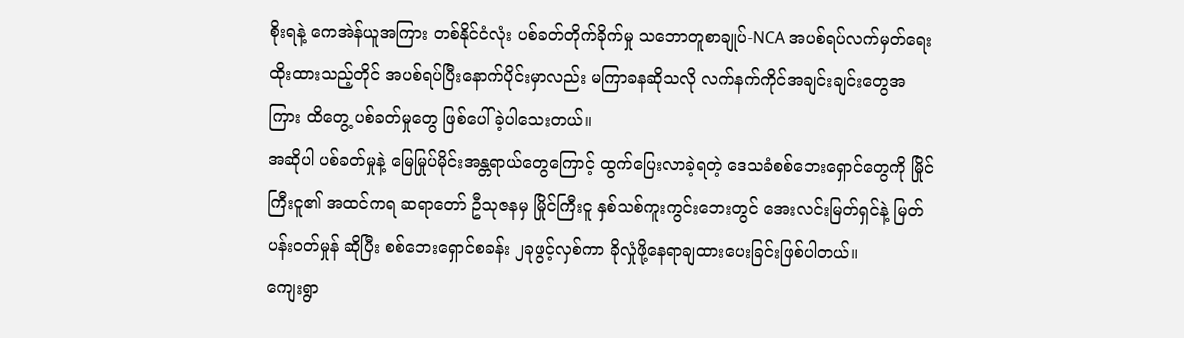စိုးရနဲ့ ကေအဲန်ယူအကြား တစ်နိုင်ငံလုံး ပစ်ခတ်တိုက်ခိုက်မှု သဘောတူစာချုပ်-NCA အပစ်ရပ်လက်မှတ်ရေးထိုးထားသည့်တိုင် အပစ်ရပ်ပြီးနောက်ပိုင်းမှာလည်း မကြာခနဆိုသလို လက်နက်ကိုင်အချင်းချင်းတွေအကြား ထိတွေ့ ပစ်ခတ်မှုတွေ ဖြစ်ပေါ်ခဲ့ပါသေးတယ်။
အဆိုပါ ပစ်ခတ်မှုနဲ့ မြေမြုပ်မိုင်းအန္တရာယ်တွေကြောင့် ထွက်ပြေးလာခဲ့ရတဲ့ ဒေသခံစစ်ဘေးရှောင်တွေကို မြိုင်ကြီးငူ၏ အထင်ကရ ဆရာတော် ဦသုဇနမှ မြိုင်ကြီးငူ နှစ်သစ်ကူးကွင်းဘေးတွင် အေးလင်းမြတ်ရှင်နဲ့ မြတ်ပန်းဝတ်မှုန် ဆိုပြီး စစ်ဘေးရှောင်စခန်း ၂ခုဖွင့်လှစ်ကာ ခိုလှုံဖို့နေရာချထားပေးခြင်းဖြစ်ပါတယ်။
ကျေးရွာ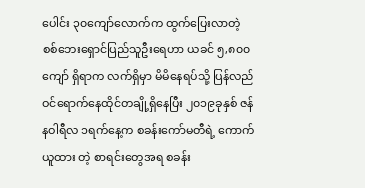ပေါင်း ၃၀ကျော်လောက်က ထွက်ပြေးလာတဲ့ စစ်ဘေးရှောင်ပြည်သူဦးရေဟာ ယခင် ၅,၈၀၀ကျော် ရှိရာက လက်ရှိမှာ မိမိနေရပ်သို့ ပြန်လည် ဝင်ရောက်နေထိုင်တချို့ရှိနေပြီး ၂၀၁၉ခုနှစ် ဇန်နဝါရီလ ၁ရက်နေ့က စခန်းကော်မတီရဲ့ ကောက်ယူထား တဲ့ စာရင်းတွေအရ စခန်း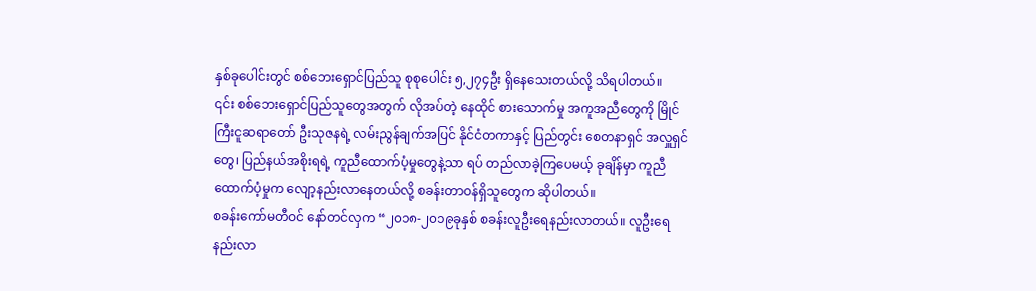နှစ်ခုပေါင်းတွင် စစ်ဘေးရှောင်ပြည်သူ စုစုပေါင်း ၅,၂၇၄ဦး ရှိနေသေးတယ်လို့ သိရပါတယ်။
၎င်း စစ်ဘေးရှောင်ပြည်သူတွေအတွက် လိုအပ်တဲ့ နေထိုင် စားသောက်မှု အကူအညီတွေကို မြိုင်ကြီးငူဆရာတော် ဦးသုဇနရဲ့ လမ်းညွန်ချက်အပြင် နိုင်ငံတကာနှင့် ပြည်တွင်း စေတနာရှင် အလှူရှင်တွေ၊ ပြည်နယ်အစိုးရရဲ့ ကူညီထောက်ပံ့မှုတွေနဲ့သာ ရပ် တည်လာခဲ့ကြပေမယ့် ခုချိန်မှာ ကူညီထောက်ပံ့မှုက လျော့နည်းလာနေတယ်လို့ စခန်းတာဝန်ရှိသူတွေက ဆိုပါတယ်။
စခန်းကော်မတီဝင် နော်တင်လှက “၂၀၁၈-၂၀၁၉ခုနှစ် စခန်းလူဦးရေနည်းလာတယ်။ လူဦးရေနည်းလာ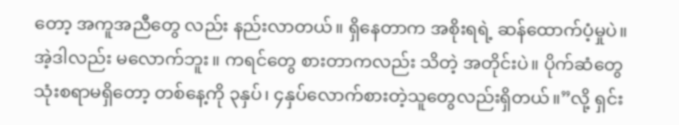တော့ အကူအညီတွေ လည်း နည်းလာတယ်။ ရှိနေတာက အစိုးရရဲ့ ဆန်ထောက်ပံ့မှုပဲ။ အဲ့ဒါလည်း မလောက်ဘူး။ ကရင်တွေ စားတာကလည်း သိတဲ့ အတိုင်းပဲ။ ပိုက်ဆံတွေ သုံးစရာမရှိတော့ တစ်နေ့ကို ၃နှပ်၊ ၄နှပ်လောက်စားတဲ့သူတွေလည်းရှိတယ်။”လို့ ရှင်း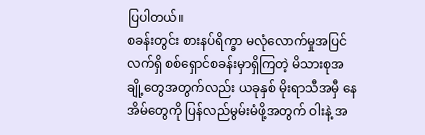ပြပါတယ်။
စခန်းတွင်း စားနပ်ရိက္ခာ မလုံလောက်မှုအပြင် လက်ရှိ စစ်ရှောင်စခန်းမှာရှိကြတဲ့ မိသားစုအချို့တွေအတွက်လည်း ယခုနှစ် မိုးရာသီအမှီ နေအိမ်တွေကို ပြန်လည်မွမ်းမံဖို့အတွက် ဝါးနဲ့ အ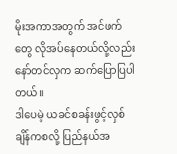မိုးအကာအတွက် အင်ဖက်တွေ လိုအပ်နေတယ်လို့လည်း နော်တင်လှက ဆက်ပြောပြပါတယ်။
ဒါပေမဲ့ ယခင်စခန်းဖွင့်လှစ်ချိန်ကစလို့ ပြည်နယ်အ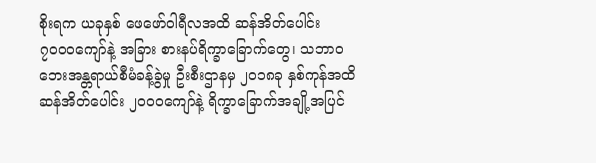စိုးရက ယခုနှစ် ဖေဖော်ဝါရီလအထိ ဆန်အိတ်ပေါင်း ၇၀၀၀ကျော်နဲ့ အခြား စားနပ်ရိက္ခာခြောက်တွေ၊ သဘာဝဘေးအန္တရာယ်စီမံခန့်ခွဲမှု ဦးစီးဌာနမှ ၂၀၁၈ခု နှစ်ကုန်အထိ ဆန်အိတ်ပေါင်း ၂၀၀၀ကျော်နဲ့ ရိက္ခာခြောက်အချို့အပြင်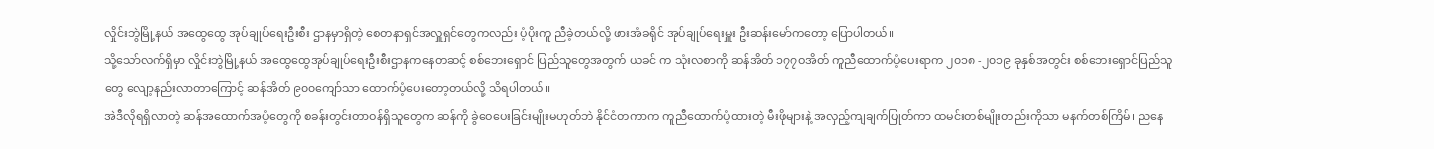လှိုင်းဘွဲမြို့နယ် အထွေထွေ အုပ်ချုပ်ရေးဦးစီး ဌာနမှာရှိတဲ့ စေတနာရှင်အလှူရှင်တွေကလည်း ပံ့ပိုးကူ ညီခဲ့တယ်လို့ ဖားအံခရိုင် အုပ်ချုပ်ရေးမှူး ဦးဆန်းမော်ကတော့ ပြောပါတယ်။
သို့သော်လက်ရှိမှာ လှိုင်းဘွဲမြို့နယ် အထွေထွေအုပ်ချုပ်ရေးဦးစီးဌာနကနေတဆင့် စစ်ဘေးရှောင် ပြည်သူတွေအတွက် ယခင် က သုံးလစာကို ဆန်အိတ် ၁၇၇ဝအိတ် ကူညီထောက်ပံ့ပေးရာက ၂၀၁၈ -၂၀၁၉ ခုနှစ်အတွင်း စစ်ဘေးရှောင်ပြည်သူတွေ လျော့နည်းလာတာကြောင့် ဆန်အိတ် ၉၀၀ကျော်သာ ထောက်ပံ့ပေးတော့တယ်လို့ သိရပါတယ်။
အဲဒီလိုရရှိလာတဲ့ ဆန်အထောက်အပံ့တွေကို စခန်းတွင်းတာဝန်ရှိသူတွေက ဆန်ကို ခွဲဝေပေးခြင်းမျိုးမဟုတ်ဘဲ နိုင်ငံတကာက ကူညီထောက်ပံ့ထားတဲ့ မီးဖိုများနဲ့ အလှည့်ကျချက်ပြုတ်ကာ ထမင်းတစ်မျိုးတည်းကိုသာ မနက်တစ်ကြိမ်၊ ညနေ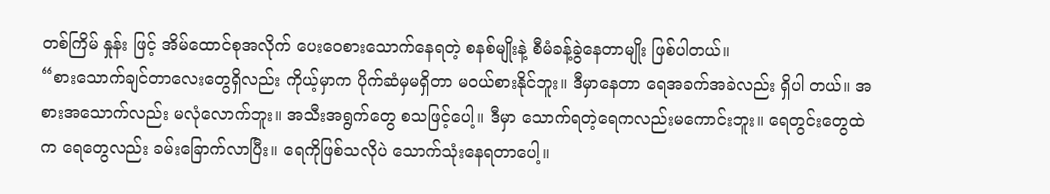တစ်ကြိမ် နှုန်း ဖြင့် အိမ်ထောင်စုအလိုက် ပေးဝေစားသောက်နေရတဲ့ စနစ်မျိုးနဲ့ စီမံခန့်ခွဲနေတာမျိုး ဖြစ်ပါတယ်။
“စားသောက်ချင်တာလေးတွေရှိလည်း ကိုယ့်မှာက ပိုက်ဆံမှမရှိတာ မဝယ်စားနိုင်ဘူး။ ဒီမှာနေတာ ရေအခက်အခဲလည်း ရှိပါ တယ်။ အစားအသောက်လည်း မလုံလောက်ဘူး။ အသီးအရွက်တွေ စသဖြင့်ပေါ့။ ဒီမှာ သောက်ရတဲ့ရေကလည်းမကောင်းဘူး။ ရေတွင်းတွေထဲက ရေတွေလည်း ခမ်းခြောက်လာပြီး။ ရေကိုဖြစ်သလိုပဲ သောက်သုံးနေရတာပေါ့။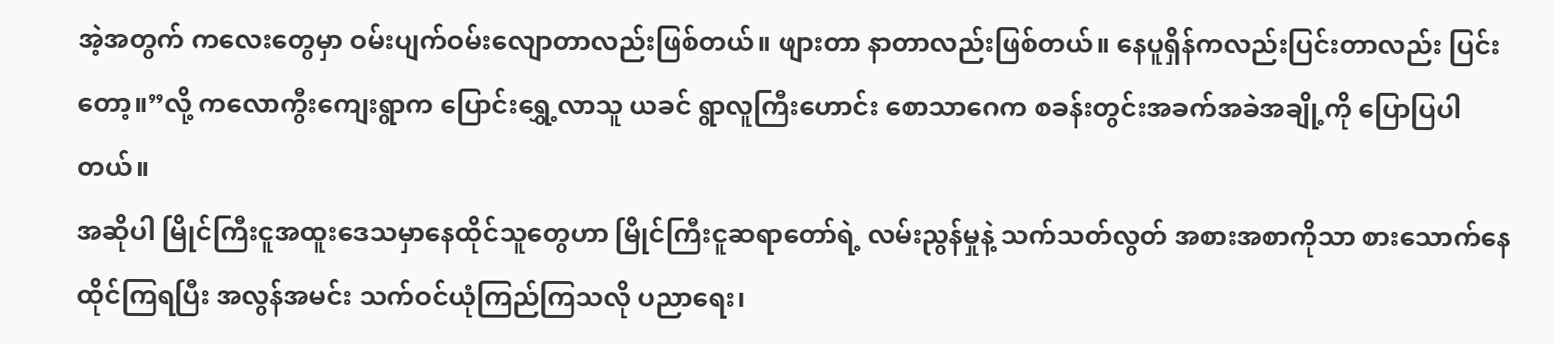အဲ့အတွက် ကလေးတွေမှာ ဝမ်းပျက်ဝမ်းလျောတာလည်းဖြစ်တယ်။ ဖျားတာ နာတာလည်းဖြစ်တယ်။ နေပူရှိန်ကလည်းပြင်းတာလည်း ပြင်းတော့။”လို့ ကလောကွီးကျေးရွာက ပြောင်းရွှေ့လာသူ ယခင် ရွာလူကြီးဟောင်း စောသာဂေက စခန်းတွင်းအခက်အခဲအချို့ကို ပြောပြပါ တယ်။
အဆိုပါ မြိုင်ကြီးငူအထူးဒေသမှာနေထိုင်သူတွေဟာ မြိုင်ကြီးငူဆရာတော်ရဲ့ လမ်းညွန်မှုနဲ့ သက်သတ်လွတ် အစားအစာကိုသာ စားသောက်နေထိုင်ကြရပြီး အလွန်အမင်း သက်ဝင်ယုံကြည်ကြသလို ပညာရေး၊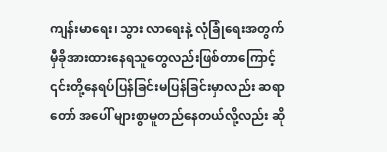ကျန်းမာရေး၊ သွား လာရေးနဲ့ လုံခြုံရေးအတွက် မှီခိုအားထားနေရသူတွေလည်းဖြစ်တာကြောင့် ၎င်းတို့နေရပ်ပြန်ခြင်းမပြန်ခြင်းမှာလည်း ဆရာတော် အပေါ် များစွာမူတည်နေတယ်လို့လည်း ဆို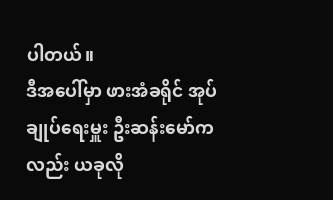ပါတယ်။
ဒီအပေါ်မှာ ဖားအံခရိုင် အုပ်ချုပ်ရေးမှူး ဦးဆန်းမော်ကလည်း ယခုလို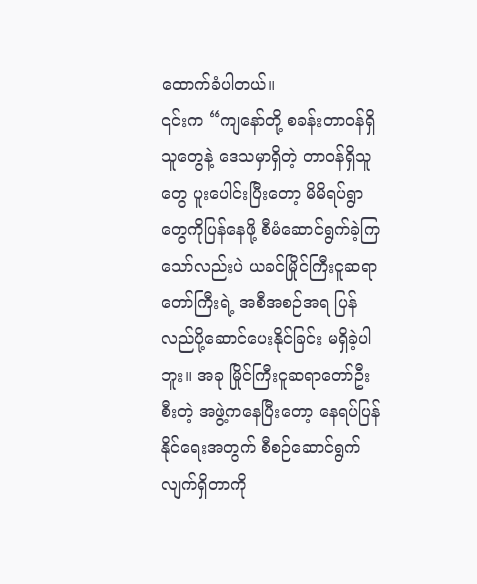ထောက်ခံပါတယ်။
၎င်းက “ကျနော်တို့ စခန်းတာဝန်ရှိသူတွေနဲ့ ဒေသမှာရှိတဲ့ တာဝန်ရှိသူတွေ ပူးပေါင်းပြီးတော့ မိမိရပ်ရွာတွေကိုပြန်နေဖို့ စီမံဆောင်ရွက်ခဲ့ကြသော်လည်းပဲ ယခင်မြိုင်ကြီးငူဆရာတော်ကြီးရဲ့ အစီအစဉ်အရ ပြန်လည်ပို့ဆောင်ပေးနိုင်ခြင်း မရှိခဲ့ပါဘူး။ အခု မြိုင်ကြီးငူဆရာတော်ဦးစီးတဲ့ အဖွဲ့ကနေပြီးတော့ နေရပ်ပြန်နိုင်ရေးအတွက် စီစဉ်ဆောင်ရွက်လျက်ရှိတာကို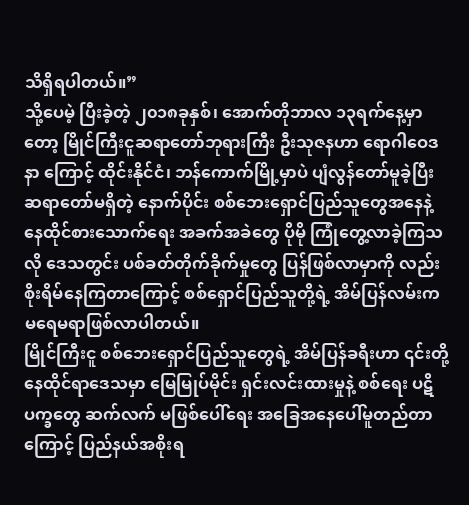သိရှိရပါတယ်။”
သို့ပေမဲ့ ပြီးခဲ့တဲ့ ၂၀၁၈ခုနှစ်၊ အောက်တိုဘာလ ၁၃ရက်နေ့မှာတော့ မြိုင်ကြီးငူဆရာတော်ဘုရားကြီး ဦးသုဇနဟာ ရောဂါဝေဒနာ ကြောင့် ထိုင်းနိုင်ငံ၊ ဘန်ကောက်မြို့မှာပဲ ပျံလွန်တော်မူခဲ့ပြီး ဆရာတော်မရှိတဲ့ နောက်ပိုင်း စစ်ဘေးရှောင်ပြည်သူတွေအနေနဲ့ နေထိုင်စားသောက်ရေး အခက်အခဲတွေ ပိုမို ကြုံတွေ့လာခဲ့ကြသလို ဒေသတွင်း ပစ်ခတ်တိုက်ခိုက်မှုတွေ ပြန်ဖြစ်လာမှာကို လည်း စိုးရိမ်နေကြတာကြောင့် စစ်ရှောင်ပြည်သူတို့ရဲ့ အိမ်ပြန်လမ်းက မရေမရာဖြစ်လာပါတယ်။
မြိုင်ကြီးငူ စစ်ဘေးရှောင်ပြည်သူတွေရဲ့ အိမ်ပြန်ခရီးဟာ ၎င်းတို့နေထိုင်ရာဒေသမှာ မြေမြုပ်မိုင်း ရှင်းလင်းထားမှုနဲ့ စစ်ရေး ပဋိပက္ခတွေ ဆက်လက် မဖြစ်ပေါ်ရေး အခြေအနေပေါ်မူတည်တာကြောင့် ပြည်နယ်အစိုးရ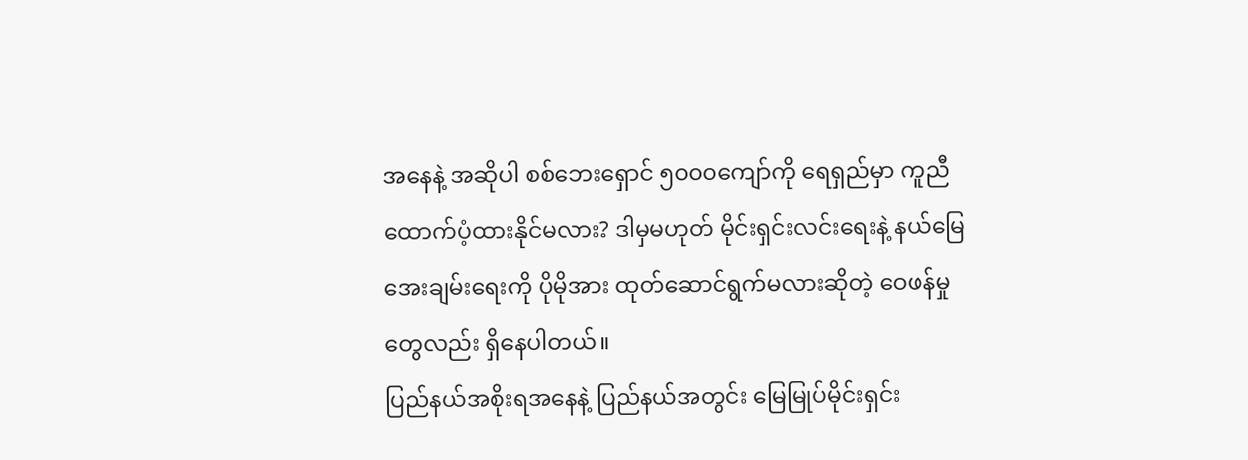အနေနဲ့ အဆိုပါ စစ်ဘေးရှောင် ၅၀၀၀ကျော်ကို ရေရှည်မှာ ကူညီထောက်ပံ့ထားနိုင်မလား? ဒါမှမဟုတ် မိုင်းရှင်းလင်းရေးနဲ့ နယ်မြေအေးချမ်းရေးကို ပိုမိုအား ထုတ်ဆောင်ရွက်မလားဆိုတဲ့ ဝေဖန်မှုတွေလည်း ရှိနေပါတယ်။
ပြည်နယ်အစိုးရအနေနဲ့ ပြည်နယ်အတွင်း မြေမြုပ်မိုင်းရှင်း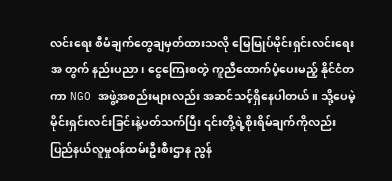လင်းရေး စီမံချက်တွေချမှတ်ထားသလို မြေမြုပ်မိုင်းရှင်းလင်းရေးအ တွက် နည်းပညာ၊ ငွေကြေးစတဲ့ ကူညီထောက်ပံ့ပေးမည့် နိုင်ငံတကာ NGO အဖွဲ့အစည်းများလည်း အဆင်သင့်ရှိနေပါတယ်။ သို့ပေမဲ့ မိုင်းရှင်းလင်းခြင်းနဲ့ပတ်သက်ပြီး ၎င်းတို့ရဲ့စိုးရိမ်ချက်ကိုလည်း ပြည်နယ်လူမှုဝန်ထမ်းဦးစီးဌာန ညွန်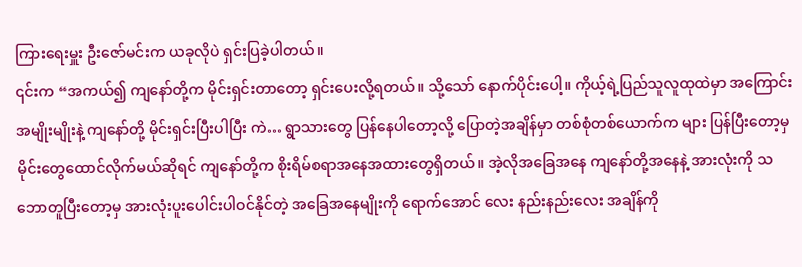ကြားရေးမှူး ဦးဇော်မင်းက ယခုလိုပဲ ရှင်းပြခဲ့ပါတယ်။
၎င်းက “အကယ်၍ ကျနော်တို့က မိုင်းရှင်းတာတော့ ရှင်းပေးလို့ရတယ်။ သို့သော် နောက်ပိုင်းပေါ့။ ကိုယ့်ရဲ့ပြည်သူလူထုထဲမှာ အကြောင်းအမျိုးမျိုးနဲ့ ကျနော်တို့ မိုင်းရှင်းပြီးပါပြီး ကဲ… ရွာသားတွေ ပြန်နေပါတော့လို့ ပြောတဲ့အချိန်မှာ တစ်စုံတစ်ယောက်က များ ပြန်ပြီးတော့မှ မိုင်းတွေထောင်လိုက်မယ်ဆိုရင် ကျနော်တို့က စိုးရိမ်စရာအနေအထားတွေရှိတယ်။ အဲ့လိုအခြေအနေ ကျနော်တို့အနေနဲ့ အားလုံးကို သဘောတူပြီးတော့မှ အားလုံးပူးပေါင်းပါဝင်နိုင်တဲ့ အခြေအနေမျိုးကို ရောက်အောင် လေး နည်းနည်းလေး အချိန်ကို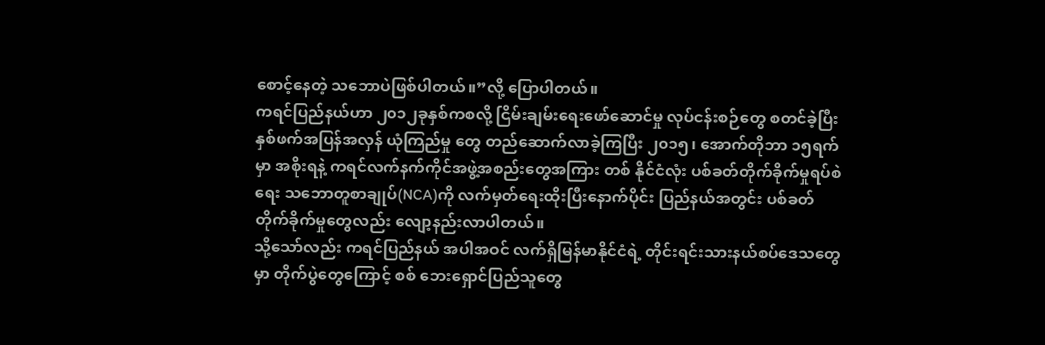စောင့်နေတဲ့ သဘောပဲဖြစ်ပါတယ်။”လို့ ပြောပါတယ်။
ကရင်ပြည်နယ်ဟာ ၂၀၁၂ခုနှစ်ကစလို့ ငြိမ်းချမ်းရေးဖော်ဆောင်မှု လုပ်ငန်းစဉ်တွေ စတင်ခဲ့ပြီး နှစ်ဖက်အပြန်အလှန် ယုံကြည်မှု တွေ တည်ဆောက်လာခဲ့ကြပြီး ၂၀၁၅၊ အောက်တိုဘာ ၁၅ရက်မှာ အစိုးရနဲ့ ကရင်လက်နက်ကိုင်အဖွဲ့အစည်းတွေအကြား တစ် နိုင်ငံလုံး ပစ်ခတ်တိုက်ခိုက်မှုရပ်စဲရေး သဘောတူစာချုပ်(NCA)ကို လက်မှတ်ရေးထိုးပြီးနောက်ပိုင်း ပြည်နယ်အတွင်း ပစ်ခတ် တိုက်ခိုက်မှုတွေလည်း လျော့နည်းလာပါတယ်။
သို့သော်လည်း ကရင်ပြည်နယ် အပါအဝင် လက်ရှိမြန်မာနိုင်ငံရဲ့ တိုင်းရင်းသားနယ်စပ်ဒေသတွေမှာ တိုက်ပွဲတွေကြောင့် စစ် ဘေးရှောင်ပြည်သူတွေ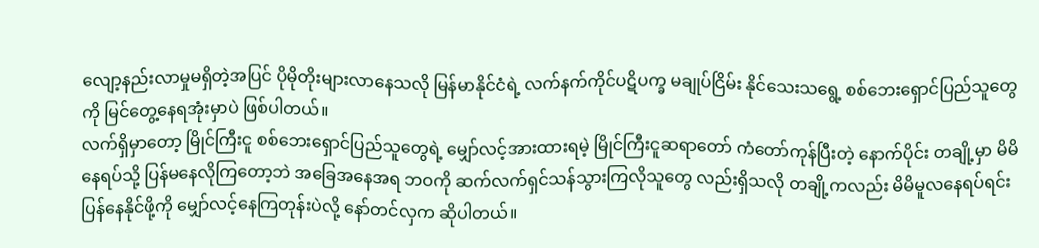လျော့နည်းလာမှုမရှိတဲ့အပြင် ပိုမိုတိုးများလာနေသလို မြန်မာနိုင်ငံရဲ့ လက်နက်ကိုင်ပဋိပက္ခ မချုပ်ငြိမ်း နိုင်သေးသရွေ့ စစ်ဘေးရှောင်ပြည်သူတွေကို မြင်တွေ့နေရအုံးမှာပဲ ဖြစ်ပါတယ်။
လက်ရှိမှာတော့ မြိုင်ကြီးငူ စစ်ဘေးရှောင်ပြည်သူတွေရဲ့ မျှော်လင့်အားထားရမဲ့ မြိုင်ကြီးငူဆရာတော် ကံတော်ကုန်ပြီးတဲ့ နောက်ပိုင်း တချို့မှာ မိမိနေရပ်သို့ ပြန်မနေလိုကြတော့ဘဲ အခြေအနေအရ ဘဝကို ဆက်လက်ရှင်သန်သွားကြလိုသူတွေ လည်းရှိသလို တချို့ကလည်း မိမိမူလနေရပ်ရင်း ပြန်နေနိုင်ဖို့ကို မျှော်လင့်နေကြတုန်းပဲလို့ နော်တင်လှက ဆိုပါတယ်။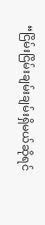“ငြိမ်းငြိမ်းချမ်းချမ်းရှိမယ်ဆိုရင်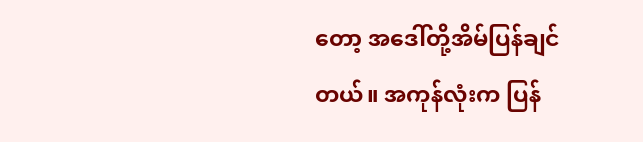တော့ အဒေါ်တို့အိမ်ပြန်ချင်တယ်။ အကုန်လုံးက ပြန်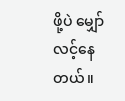ဖို့ပဲ မျှော်လင့်နေတယ်။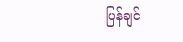ပြန်ချင်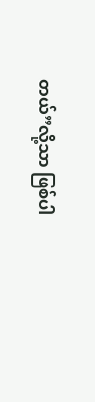တယ်”လို့သာ ဖြစ်ပါ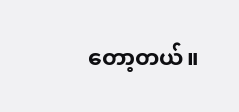တော့တယ်။